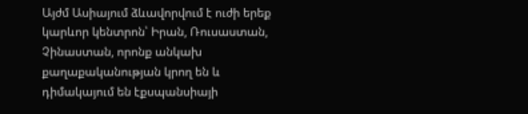Այժմ Ասիայում ձևավորվում է ուժի երեք կարևոր կենտրոն՝ Իրան, Ռուսաստան, Չինաստան, որոնք անկախ քաղաքականության կրող են և դիմակայում են էքսպանսիայի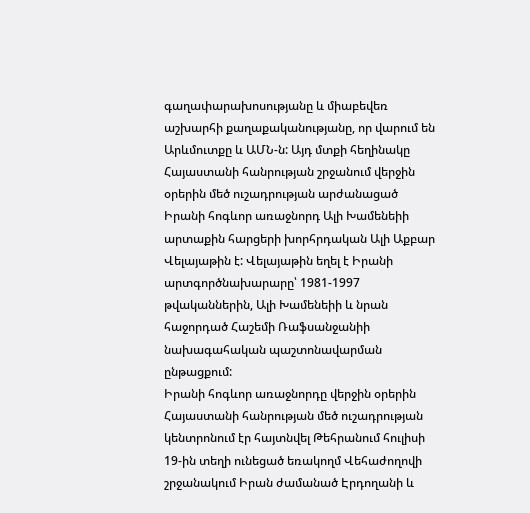գաղափարախոսությանը և միաբեվեռ աշխարհի քաղաքականությանը, որ վարում են Արևմուտքը և ԱՄՆ-ն: Այդ մտքի հեղինակը Հայաստանի հանրության շրջանում վերջին օրերին մեծ ուշադրության արժանացած Իրանի հոգևոր առաջնորդ Ալի Խամենեիի արտաքին հարցերի խորհրդական Ալի Աքբար Վելայաթին է: Վելայաթին եղել է Իրանի արտգործնախարարը՝ 1981-1997 թվականներին, Ալի Խամենեիի և նրան հաջորդած Հաշեմի Ռաֆսանջանիի նախագահական պաշտոնավարման ընթացքում:
Իրանի հոգևոր առաջնորդը վերջին օրերին Հայաստանի հանրության մեծ ուշադրության կենտրոնում էր հայտնվել Թեհրանում հուլիսի 19-ին տեղի ունեցած եռակողմ Վեհաժողովի շրջանակում Իրան ժամանած Էրդողանի և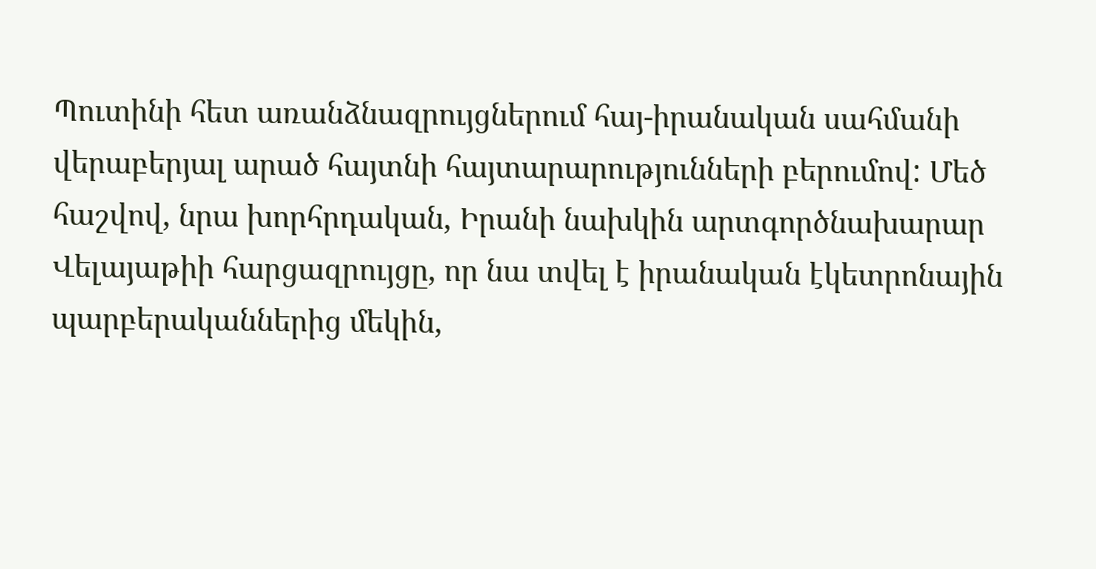Պուտինի հետ առանձնազրույցներում հայ-իրանական սահմանի վերաբերյալ արած հայտնի հայտարարությունների բերումով: Մեծ հաշվով, նրա խորհրդական, Իրանի նախկին արտգործնախարար Վելայաթիի հարցազրույցը, որ նա տվել է իրանական էկետրոնային պարբերականներից մեկին,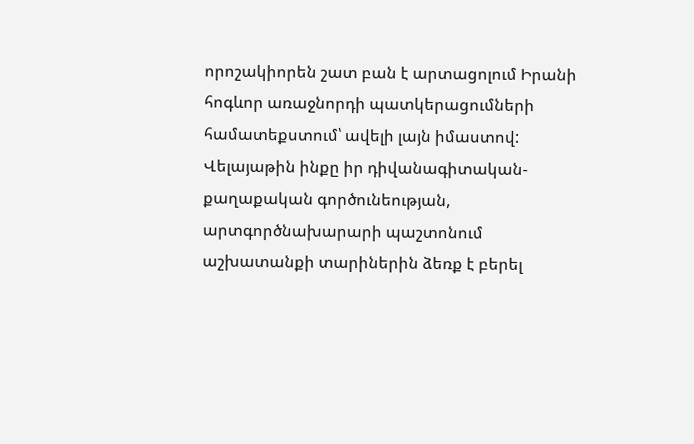որոշակիորեն շատ բան է արտացոլում Իրանի հոգևոր առաջնորդի պատկերացումների համատեքստում՝ ավելի լայն իմաստով: Վելայաթին ինքը իր դիվանագիտական-քաղաքական գործունեության, արտգործնախարարի պաշտոնում աշխատանքի տարիներին ձեռք է բերել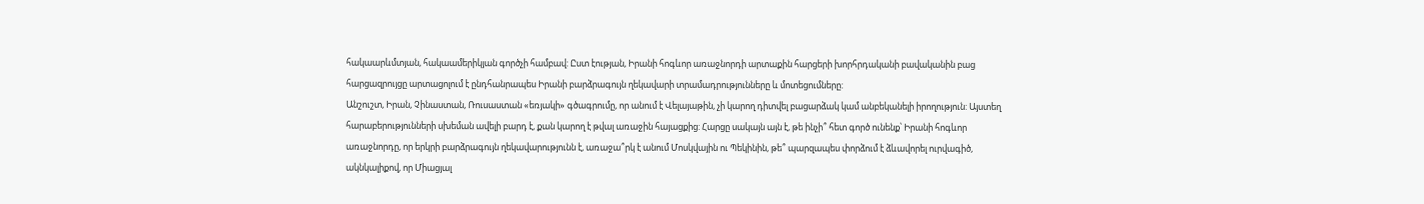հակաարևմտյան, հակաամերիկյան գործչի համբավ: Ըստ էության, Իրանի հոգևոր առաջնորդի արտաքին հարցերի խորհրդականի բավականին բաց հարցազրույցը արտացոլում է ընդհանրապես Իրանի բարձրագույն ղեկավարի տրամադրությունները և մոտեցումները:
Անշուշտ, Իրան, Չինաստան, Ռուսաստան «եռյակի» գծագրումը, որ անում է Վելայաթին, չի կարող դիտվել բացարձակ կամ անբեկանելի իրողություն: Այստեղ հարաբերությունների սխեման ավելի բարդ է, քան կարող է թվալ առաջին հայացքից: Հարցը սակայն այն է, թե ինչի՞ հետ գործ ունենք՝ Իրանի հոգևոր առաջնորդը, որ երկրի բարձրագույն ղեկավարությունն է, առաջա՞րկ է անում Մոսկվային ու Պեկինին, թե՞ պարզապես փորձում է ձևավորել ուրվագիծ, ակնկալիքով, որ Միացյալ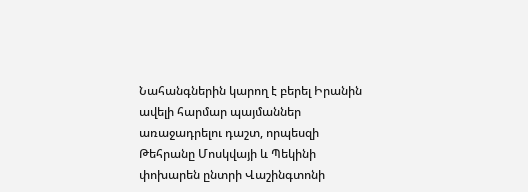Նահանգներին կարող է բերել Իրանին ավելի հարմար պայմաններ առաջադրելու դաշտ, որպեսզի Թեհրանը Մոսկվայի և Պեկինի փոխարեն ընտրի Վաշինգտոնի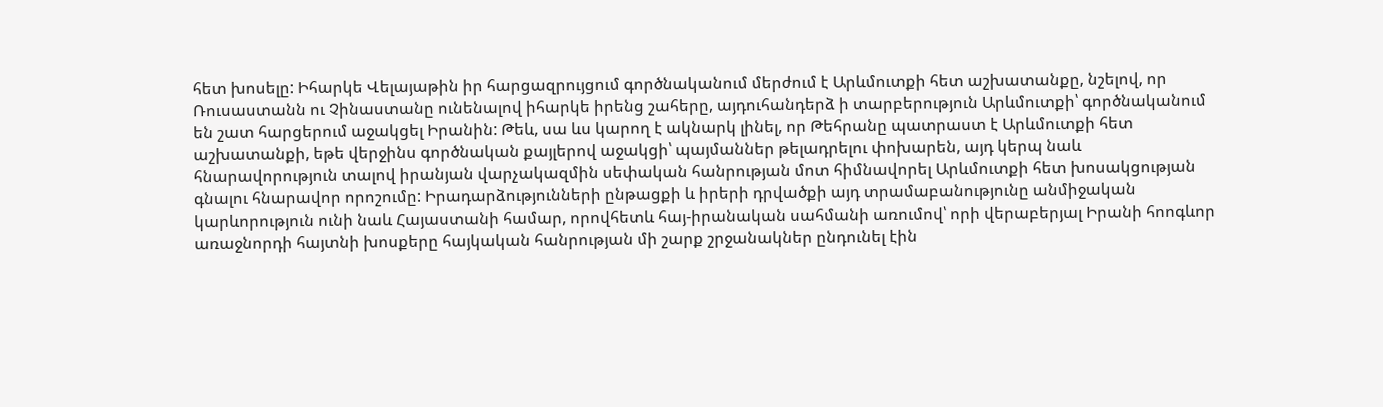հետ խոսելը: Իհարկե Վելայաթին իր հարցազրույցում գործնականում մերժում է Արևմուտքի հետ աշխատանքը, նշելով, որ Ռուսաստանն ու Չինաստանը ունենալով իհարկե իրենց շահերը, այդուհանդերձ ի տարբերություն Արևմուտքի՝ գործնականում են շատ հարցերում աջակցել Իրանին: Թեև, սա ևս կարող է ակնարկ լինել, որ Թեհրանը պատրաստ է Արևմուտքի հետ աշխատանքի, եթե վերջինս գործնական քայլերով աջակցի՝ պայմաններ թելադրելու փոխարեն, այդ կերպ նաև հնարավորություն տալով իրանյան վարչակազմին սեփական հանրության մոտ հիմնավորել Արևմուտքի հետ խոսակցության գնալու հնարավոր որոշումը: Իրադարձությունների ընթացքի և իրերի դրվածքի այդ տրամաբանությունը անմիջական կարևորություն ունի նաև Հայաստանի համար, որովհետև հայ-իրանական սահմանի առումով՝ որի վերաբերյալ Իրանի հոոգևոր առաջնորդի հայտնի խոսքերը հայկական հանրության մի շարք շրջանակներ ընդունել էին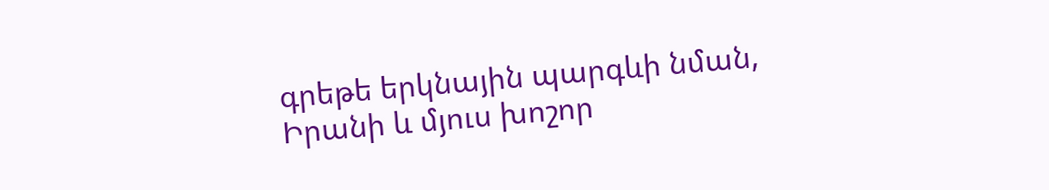գրեթե երկնային պարգևի նման, Իրանի և մյուս խոշոր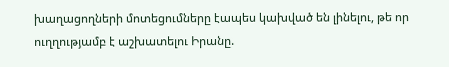խաղացողների մոտեցումները էապես կախված են լինելու, թե որ ուղղությամբ է աշխատելու Իրանը.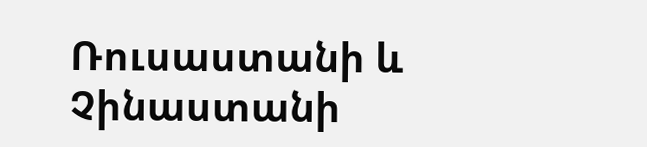Ռուսաստանի և Չինաստանի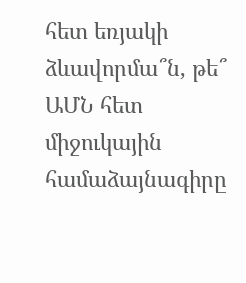հետ եռյակի ձևավորմա՞ն, թե՞ ԱՄՆ հետ միջուկային համաձայնագիրը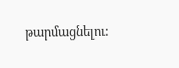թարմացնելու: